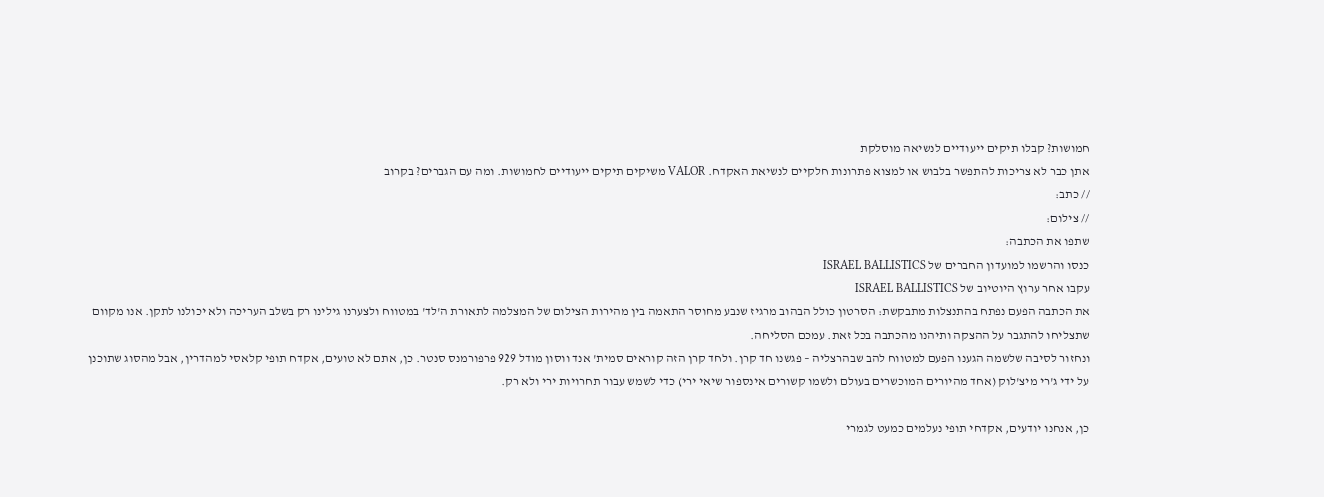חמושות? קבלו תיקים ייעודיים לנשיאה מוסלקת
אתן כבר לא צריכות להתפשר בלבוש או למצוא פתרונות חלקיים לנשיאת האקדח. VALOR משיקים תיקים ייעודיים לחמושות. ומה עם הגברים? בקרוב
// כתב:
// צילום:
שתפו את הכתבה:
כנסו והרשמו למועדון החברים של ISRAEL BALLISTICS
עקבו אחר ערוץ היוטיוב של ISRAEL BALLISTICS
את הכתבה הפעם נפתח בהתנצלות מתבקשת: הסרטון כולל הבהוב מרגיז שנבע מחוסר התאמה בין מהירות הצילום של המצלמה לתאורת ה'לד' במטווח ולצערנו גילינו רק בשלב העריכה ולא יכולנו לתקן. אנו מקוום שתצליחו להתגבר על ההצקה ותיהנו מהכתבה בכל זאת. עמכם הסליחה.
ונחזור לסיבה שלשמה הגענו הפעם למטווח להב שבהרצליה – פגשנו חד קרן. ולחד קרן הזה קוראים סמית' אנד ווסון מודל 929 פרפורמנס סנטר. כן, אתם לא טועים, אקדח תופי קלאסי למהדרין, אבל מהסוג שתוכנן על ידי ג'רי מיצ'לוק (אחד מהיורים המוכשרים בעולם ולשמו קשורים אינספור שיאי ירי) כדי לשמש עבור תחרויות ירי ולא רק.

כן, אנחנו יודעים, אקדחי תופי נעלמים כמעט לגמרי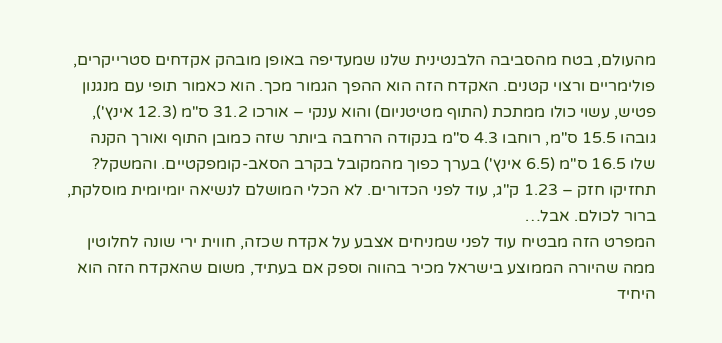מהעולם, בטח מהסביבה הלבנטינית שלנו שמעדיפה באופן מובהק אקדחים סטרייקרים, פולימריים ורצוי קטנים. האקדח הזה הוא ההפך הגמור מכך. הוא כאמור תופי עם מנגנון פטיש, עשוי כולו ממתכת (התוף מטיטניום) והוא ענקי – אורכו 31.2 ס"מ (12.3 אינץ'), גובהו 15.5 ס"מ, רוחבו 4.3 ס"מ בנקודה הרחבה ביותר שזה כמובן התוף ואורך הקנה שלו 16.5 ס"מ (6.5 אינץ') בערך כפוך מהמקובל בקרב הסאב-קומפקטיים. והמשקל? תחזיקו חזק – 1.23 ק"ג, עוד לפני הכדורים. לא הכלי המושלם לנשיאה יומיומית מוסלקת, ברור לכולם. אבל…
המפרט הזה מבטיח עוד לפני שמניחים אצבע על אקדח שכזה, חווית ירי שונה לחלוטין ממה שהיורה הממוצע בישראל מכיר בהווה וספק אם בעתיד, משום שהאקדח הזה הוא היחיד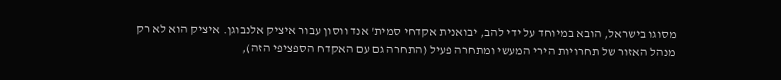מסוגו בישראל, הובא במיוחד על ידי להב, יבואנית אקדחי סמית' אנד ווסון עבור איציק אלנבוגן. איציק הוא לא רק מנהל האזור של תחרויות הירי המעשי ומתחרה פעיל (התחרה גם עם האקדח הספציפי הזה),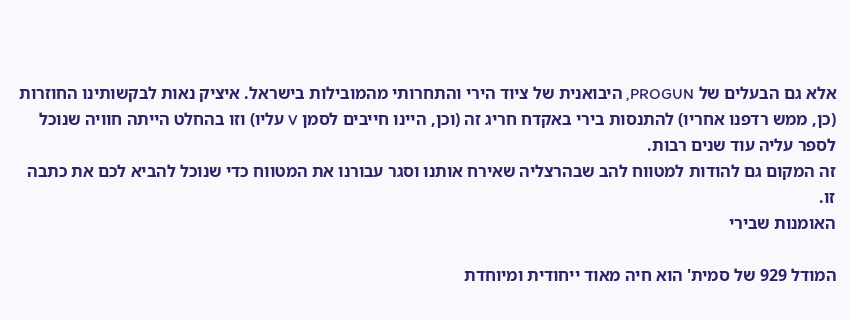אלא גם הבעלים של PROGUN, היבואנית של ציוד הירי והתחרותי מהמובילות בישראל. איציק נאות לבקשותינו החוזרות (כן, ממש רדפנו אחריו) להתנסות בירי באקדח חריג זה (וכן, היינו חייבים לסמן V עליו) וזו בהחלט הייתה חוויה שנוכל לספר עליה עוד שנים רבות.
זה המקום גם להודות למטווח להב שבהרצליה שאירח אותנו וסגר עבורנו את המטווח כדי שנוכל להביא לכם את כתבה זו.
האומנות שבירי

המודל 929 של סמית' הוא חיה מאוד ייחודית ומיוחדת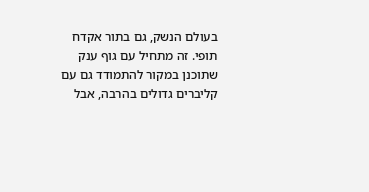בעולם הנשק, גם בתור אקדח תופי. זה מתחיל עם גוף ענק שתוכנן במקור להתמודד גם עם קליברים גדולים בהרבה, אבל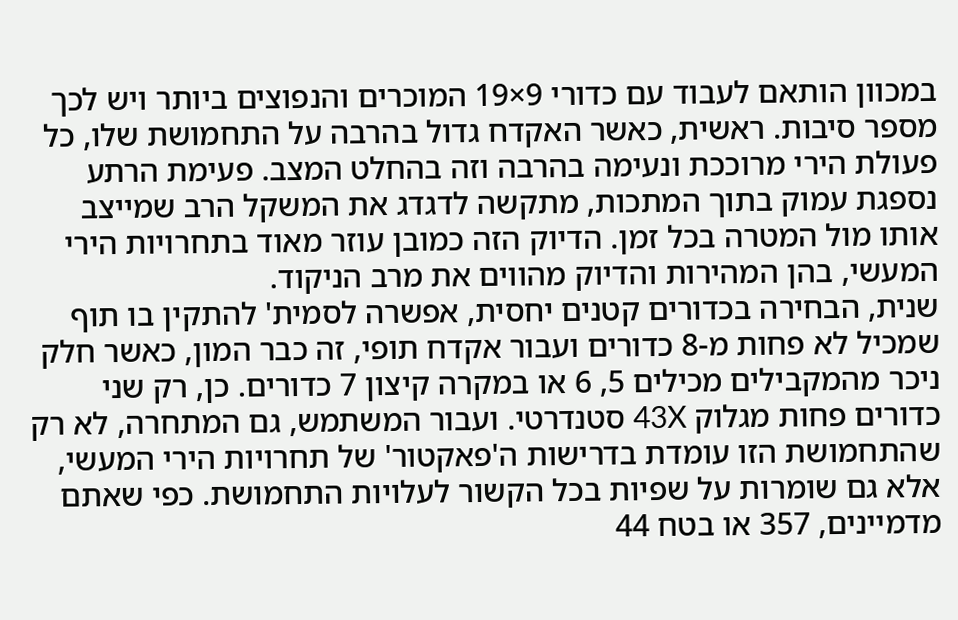במכוון הותאם לעבוד עם כדורי 9×19 המוכרים והנפוצים ביותר ויש לכך מספר סיבות. ראשית, כאשר האקדח גדול בהרבה על התחמושת שלו, כל פעולת הירי מרוככת ונעימה בהרבה וזה בהחלט המצב. פעימת הרתע נספגת עמוק בתוך המתכות, מתקשה לדגדג את המשקל הרב שמייצב אותו מול המטרה בכל זמן. הדיוק הזה כמובן עוזר מאוד בתחרויות הירי המעשי, בהן המהירות והדיוק מהווים את מרב הניקוד.
שנית, הבחירה בכדורים קטנים יחסית, אפשרה לסמית' להתקין בו תוף שמכיל לא פחות מ-8 כדורים ועבור אקדח תופי, זה כבר המון, כאשר חלק ניכר מהמקבילים מכילים 5, 6 או במקרה קיצון 7 כדורים. כן, רק שני כדורים פחות מגלוק 43X סטנדרטי. ועבור המשתמש, גם המתחרה, לא רק שהתחמושת הזו עומדת בדרישות ה'פאקטור' של תחרויות הירי המעשי, אלא גם שומרות על שפיות בכל הקשור לעלויות התחמושת. כפי שאתם מדמיינים, 357 או בטח 44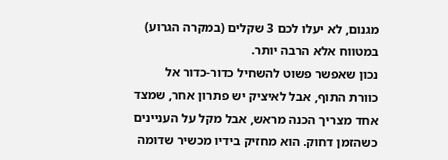מגנום, לא יעלו לכם 3 שקלים (במקרה הגרוע) במטווח אלא הרבה יותר.
נכון שאפשר פשוט להשחיל כדור-כדור אל כוורת התוף, אבל לאיציק יש פתרון אחר, שמצד אחד מצריך הכנה מראש, אבל מקל על העניינים כשהזמן דחוק. הוא מחזיק בידיו מכשיר שדומה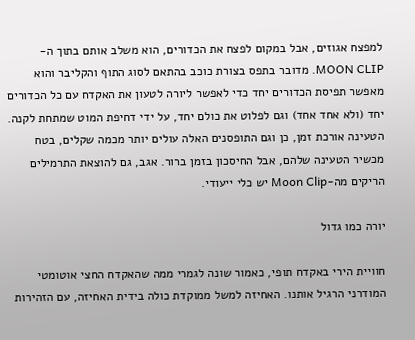למפצח אגוזים, אבל במקום לפצח את הכדורים, הוא משלב אותם בתוך ה-MOON CLIP. מדובר בתפס בצורת כוכב בהתאם לסוג התוף והקליבר והוא מאפשר תפיסת הכדורים יחד כדי לאפשר ליורה לטעון את האקדח עם כל הכדורים יחד (ולא אחד אחד) וגם לפלוט את כולם יחד, על ידי דחיפת המוט שמתחת לקנה. הטעינה אורכת זמן, כן וגם התופסנים האלה עולים יותר מכמה שקלים, בטח מכשיר הטעינה שלהם, אבל החיסכון בזמן ברור. אגב, גם להוצאת התרמילים הריקים מה-Moon Clip יש כלי ייעודי.

יורה כמו גדול

חוויית הירי באקדח תופי, כאמור שונה לגמרי ממה שהאקדח החצי אוטומטי המודרני הרגיל אותנו. האחיזה למשל ממוקדת כולה בידית האחיזה, עם הזהירות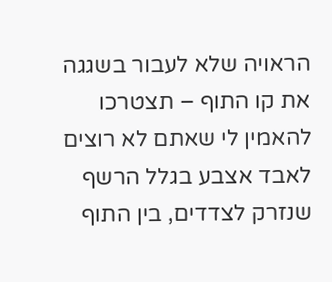הראויה שלא לעבור בשגגה את קו התוף – תצטרכו להאמין לי שאתם לא רוצים לאבד אצבע בגלל הרשף שנזרק לצדדים, בין התוף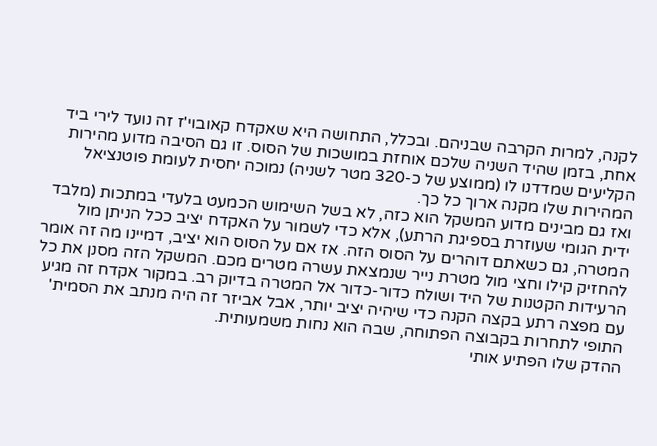לקנה, למרות הקרבה שבניהם. ובכלל, התחושה היא שאקדח קאובוי'ז זה נועד לירי ביד אחת, בזמן שהיד השניה שלכם אוחזת במושכות של הסוס. זו גם הסיבה מדוע מהירות הקליעים שמדדנו לו (ממוצע של כ-320 מטר לשניה) נמוכה יחסית לעומת פוטנציאל המהירות שלו מקנה ארוך כל כך.
ואז גם מבינים מדוע המשקל הוא כזה, לא בשל השימוש הכמעט בלעדי במתכות (מלבד ידית הגומי שעוזרת בספיגת הרתע), אלא כדי לשמור על האקדח יציב ככל הניתן מול המטרה, גם כשאתם דוהרים על הסוס הזה. אז אם על הסוס הוא יציב, דמיינו מה זה אומר להחזיק קילו וחצי מול מטרת נייר שנמצאת עשרה מטרים מכם. המשקל הזה מסנן את כל הרעידות הקטנות של היד ושולח כדור-כדור אל המטרה בדיוק רב. במקור אקדח זה מגיע עם מפצה רתע בקצה הקנה כדי שיהיה יציב יותר, אבל אביזר זה היה מנתב את הסמית' התופי לתחרות בקבוצה הפתוחה, שבה הוא נחות משמעותית.
ההדק שלו הפתיע אותי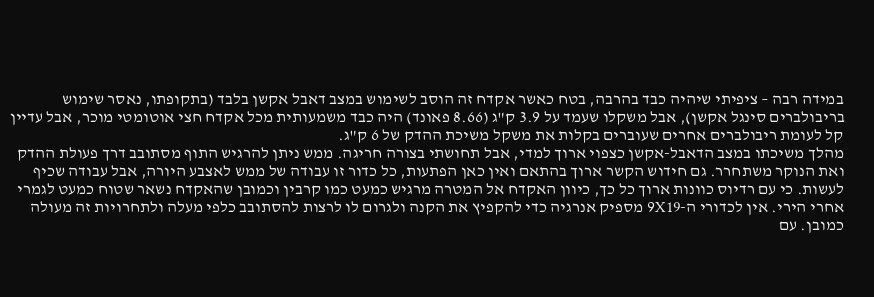במידה רבה – ציפיתי שיהיה כבד בהרבה, בטח כאשר אקדח זה הוסב לשימוש במצב דאבל אקשן בלבד (בתקופתו, נאסר שימוש בריבולברים סינגל אקשן), אבל משקלו שעמד על 3.9 ק"ג (8.66 פאונד) היה כבד משמעותית מכל אקדח חצי אוטומטי מוכר, אבל עדיין קל לעומת ריבולברים אחרים שעוברים בקלות את משקל משיכת ההדק של 6 ק"ג.
מהלך משיכתו במצב הדאבל-אקשן כצפוי ארוך למדי, אבל תחושתי בצורה חריגה. ממש ניתן להרגיש התוף מסתובב דרך פעולת ההדק ואת הנוקר משתחרר. גם חידוש הקשר ארוך בהתאם ואין כאן הפתעות, כל כדור זו עבודה של ממש לאצבע היורה, אבל עבודה שכיף לעשות. כי עם רדיוס כוונות ארוך כל כך, כיוון האקדח אל המטרה מרגיש כמעט כמו קרבין וכמובן שהאקדח נשאר שטוח כמעט לגמרי אחרי הירי. אין לכדורי ה-9X19 מספיק אנרגיה כדי להקפיץ את הקנה ולגרום לו לרצות להסתובב כלפי מעלה ולתחרויות זה מעולה כמובן. עם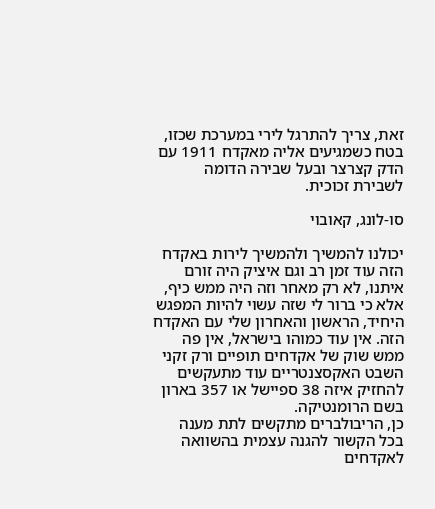זאת, צריך להתרגל לירי במערכת שכזו, בטח כשמגיעים אליה מאקדח 1911 עם הדק קצרצר ובעל שבירה הדומה לשבירת זכוכית.

סו-לונג, קאובוי

יכולנו להמשיך ולהמשיך לירות באקדח הזה עוד זמן רב וגם איציק היה זורם איתנו, לא רק מאחר וזה היה ממש כיף, אלא כי ברור לי שזה עשוי להיות המפגש היחיד, הראשון והאחרון שלי עם האקדח הזה. אין עוד כמוהו בישראל, אין פה ממש שוק של אקדחים תופיים ורק זקני השבט האקסצנטריים עוד מתעקשים להחזיק איזה 38 ספיישל או 357 בארון בשם הרומנטיקה.
כן, הריבולברים מתקשים לתת מענה בכל הקשור להגנה עצמית בהשוואה לאקדחים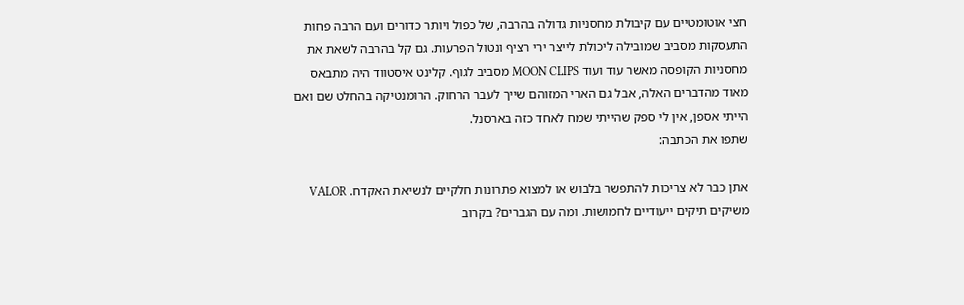חצי אוטומטיים עם קיבולת מחסניות גדולה בהרבה, של כפול ויותר כדורים ועם הרבה פחות התעסקות מסביב שמובילה ליכולת לייצר ירי רציף ונטול הפרעות. גם קל בהרבה לשאת את מחסניות הקופסה מאשר עוד ועוד MOON CLIPS מסביב לגוף. קלינט איסטווד היה מתבאס מאוד מהדברים האלה, אבל גם הארי המזוהם שייך לעבר הרחוק. הרומנטיקה בהחלט שם ואם הייתי אספן, אין לי ספק שהייתי שמח לאחד כזה בארסנל.
שתפו את הכתבה:

אתן כבר לא צריכות להתפשר בלבוש או למצוא פתרונות חלקיים לנשיאת האקדח. VALOR משיקים תיקים ייעודיים לחמושות. ומה עם הגברים? בקרוב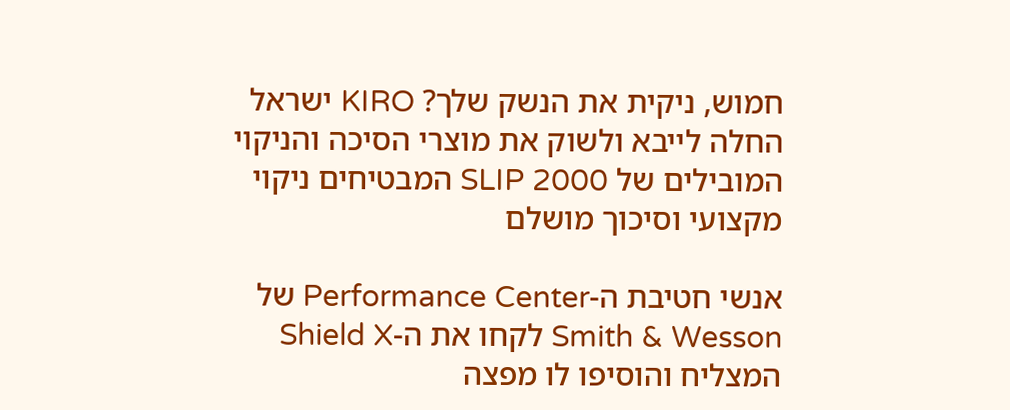חמוש, ניקית את הנשק שלך? KIRO ישראל החלה לייבא ולשוק את מוצרי הסיכה והניקוי המובילים של SLIP 2000 המבטיחים ניקוי מקצועי וסיכוך מושלם

אנשי חטיבת ה-Performance Center של Smith & Wesson לקחו את ה-Shield X המצליח והוסיפו לו מפצה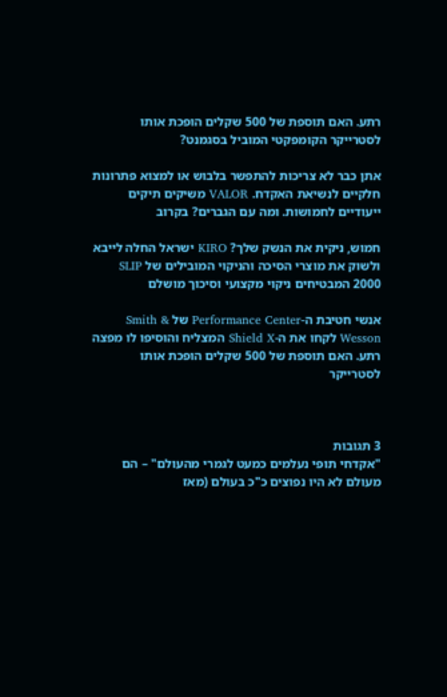רתע. האם תוספת של 500 שקלים הופכת אותו לסטרייקר הקומפקטי המוביל בסגמנט?

אתן כבר לא צריכות להתפשר בלבוש או למצוא פתרונות חלקיים לנשיאת האקדח. VALOR משיקים תיקים ייעודיים לחמושות. ומה עם הגברים? בקרוב

חמוש, ניקית את הנשק שלך? KIRO ישראל החלה לייבא ולשוק את מוצרי הסיכה והניקוי המובילים של SLIP 2000 המבטיחים ניקוי מקצועי וסיכוך מושלם

אנשי חטיבת ה-Performance Center של Smith & Wesson לקחו את ה-Shield X המצליח והוסיפו לו מפצה רתע. האם תוספת של 500 שקלים הופכת אותו לסטרייקר



3 תגובות
"אקדחי תופי נעלמים כמעט לגמרי מהעולם" – הם מעולם לא היו נפוצים כ"כ בעולם (מאז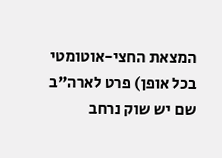המצאת החצי-אוטומטי בכל אופן) פרט לארה"ב שם יש שוק נרחב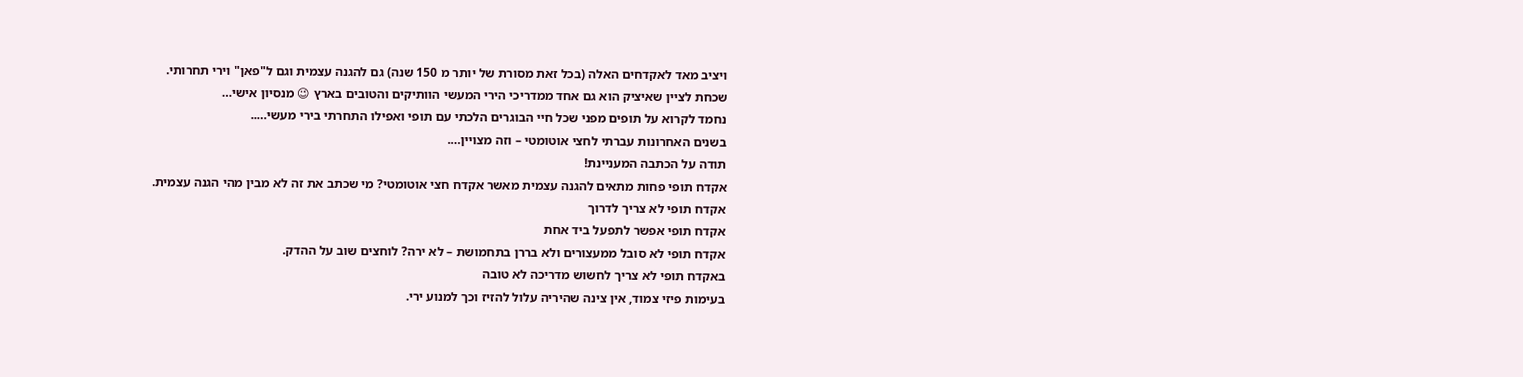ויציב מאד לאקדחים האלה (בכל זאת מסורת של יותר מ 150 שנה) גם להגנה עצמית וגם ל"פאן" וירי תחרותי.
שכחת לציין שאיציק הוא גם אחד ממדריכי הירי המעשי הוותיקים והטובים בארץ 😉 מנסיון אישי…
נחמד לקרוא על תופים מפני שכל חיי הבוגרים הלכתי עם תופי ואפילו התחרתי בירי מעשי…..
בשנים האחרונות עברתי לחצי אוטומטי – וזה מצויין….
תודה על הכתבה המעניינת!
אקדח תופי פחות מתאים להגנה עצמית מאשר אקדח חצי אוטומטי? מי שכתב את זה לא מבין מהי הגנה עצמית.
אקדח תופי לא צריך לדרוך
אקדח תופי אפשר לתפעל ביד אחת
אקדח תופי לא סובל ממעצורים ולא בררן בתחמושת – לא ירה? לוחצים שוב על ההדק.
באקדח תופי לא צריך לחשוש מדריכה לא טובה
בעימות פיזי צמוד, אין צינה שהיריה עלול להזיז וכך למנוע ירי.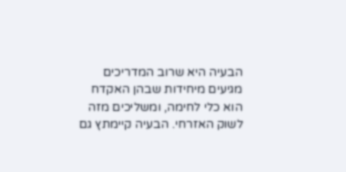הבעיה היא שרוב המדריכים מגיעים מיחידות שבהן האקדח הוא כלי לחימה, ומשליכים מזה לשוק האזרחי. הבעיה קיימתץ גם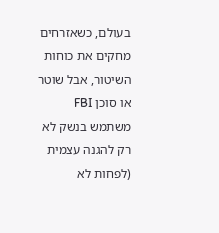בעולם, כשאזרחים מחקים את כוחות השיטור, אבל שוטר או סוכן FBI משתמש בנשק לא רק להגנה עצמית (לפחות לא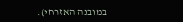במובנה האזרחי).